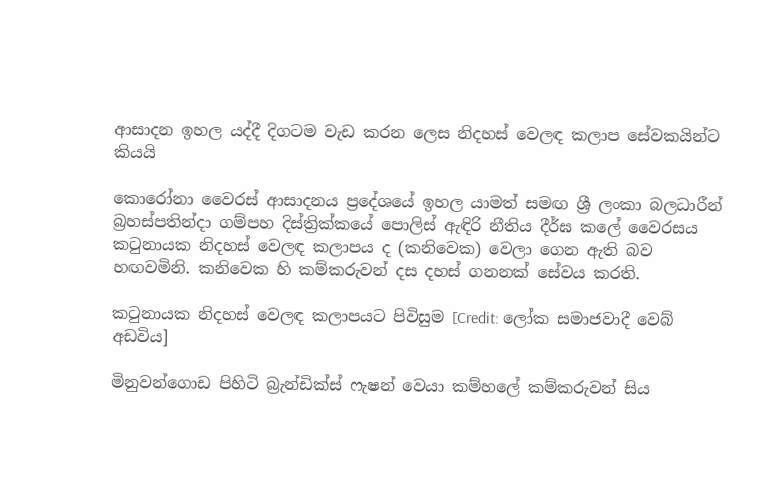ආසාදන ඉහල යද්දී දිගටම වැඩ කරන ලෙස නිදහස් වෙලඳ කලාප සේවකයින්ට කියයි

කොරෝනා වෛරස් ආසාදනය ප්‍රදේශයේ ඉහල යාමත් සමඟ ශ්‍රී ලංකා බලධාරීන් බ්‍රහස්පතින්දා ගම්පහ දිස්ත්‍රික්කයේ පොලිස් ඇඳිරි නීතිය දීර්ඝ කලේ වෛරසය කටුනායක නිදහස් වෙලඳ කලාපය ද (කනිවෙක) වෙලා ගෙන ඇති බව හඟවමිනි. කනිවෙක හි කම්කරුවන් දස දහස් ගනනක් සේවය කරති.

කටුනායක නිදහස් වෙලඳ කලාපයට පිවිසුම [Credit: ලෝක සමාජවාදී වෙබ් අඩවිය]

මිනුවන්ගොඩ පිහිටි බ්‍රැන්ඩික්ස් ෆැෂන් වෙයා කම්හලේ කම්කරුවන් සිය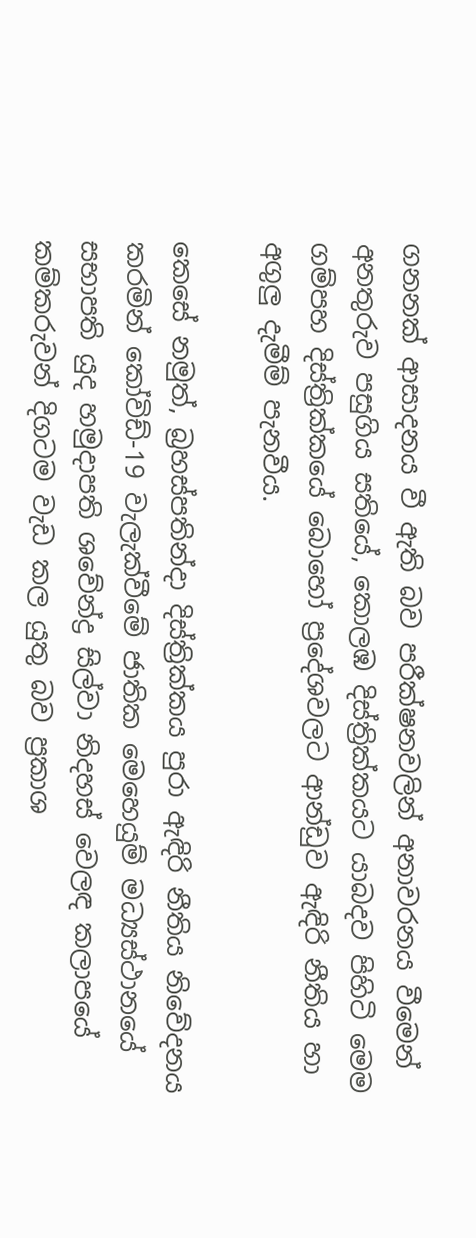ගනනක් ආසාදනය වී ඇති බව පරීක්ෂනවලින් අනාවරනය වීමෙන් අනතුරුව පසුගිය සතියේ, කොලඹ දිස්ත්‍රික්කයට යාබදව පිහිටි මෙම ගම්පහ දිස්ත්‍රික්කයේ බොහෝ ප්‍රදේශවලට ආන්ඩුව ඇඳිරි නීතිය හා අගුලු දැමීම් පැනවීය.

කෙසේ නමුත්, බ්‍රහස්පතින්දා දිස්ත්‍රික්කය පුරා ඇඳිරි නීතිය නිවේදනය කරමින් කෝවිඩ්-19 වැලැක්වීමේ ජාතික මෙහෙයුම් මධ්‍යස්ථානයේ සභාපති යුද හමුදාපති ශවේන්ද්‍ර සිල්වා නිදහස් වෙලඳ කලාපයේ කම්කරුවන් දිගටම වැඩ කල යුතු බව ප්‍රකාශ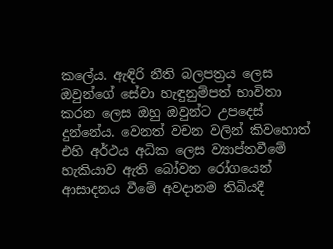කලේය. ඇඳිරි නීති බලපත්‍රය ලෙස ඔවුන්ගේ සේවා හැඳුනුම්පත් භාවිතා කරන ලෙස ඔහු ඔවුන්ට උපදෙස් දුන්නේය. වෙනත් වචන වලින් කිවහොත් එහි අර්ථය අධික ලෙස ව්‍යාප්තවීමේ හැකියාව ඇති බෝවන රෝගයෙන් ආසාදනය වීමේ අවදානම තිබියදී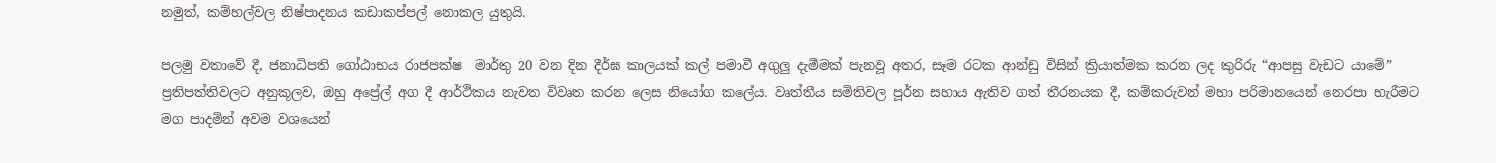නමුත්, කම්හල්වල නිෂ්පාදනය කඩාකප්පල් නොකල යුතුයි.

පලමු වතාවේ දී, ජනාධිපති ගෝඨාභය රාජපක්ෂ  මාර්තු 20 වන දින දීර්ඝ කාලයක් කල් පමාවී අගුලු දැමීමක් පැනවූ අතර, සෑම රටක ආන්ඩු විසින් ක්‍රියාත්මක කරන ලද කුරිරු “ආපසු වැඩට යාමේ” ප්‍රතිපත්තිවලට අනුකූලව, ඔහු අප්‍රේල් අග දී ආර්ථිකය නැවත විවෘත කරන ලෙස නියෝග කලේය. වෘත්තීය සමිතිවල පූර්න සහාය ඇතිව ගත් තීරනයක දී, කම්කරුවන් මහා පරිමානයෙන් නෙරපා හැරීමට මග පාදමින් අවම වශයෙන්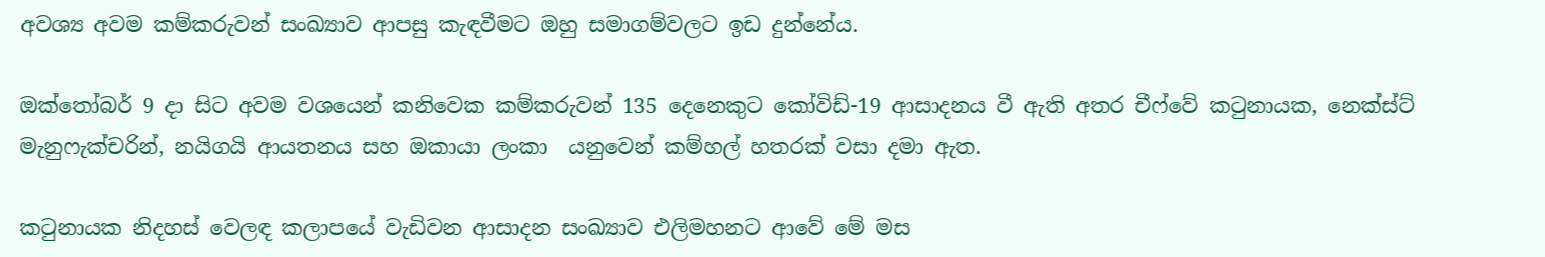අවශ්‍ය අවම කම්කරුවන් සංඛ්‍යාව ආපසු කැඳවීමට ඔහු සමාගම්වලට ඉඩ දුන්නේය.

ඔක්තෝබර් 9 දා සිට අවම වශයෙන් කනිවෙක කම්කරුවන් 135 දෙනෙකුට කෝවිඩ්-19 ආසාදනය වී ඇති අතර චීෆ්වේ කටුනායක, නෙක්ස්ට් මැනුෆැක්චරින්, නයිගයි ආයතනය සහ ඔකායා ලංකා  යනුවෙන් කම්හල් හතරක් වසා දමා ඇත.

කටුනායක නිදහස් වෙලඳ කලාපයේ වැඩිවන ආසාදන සංඛ්‍යාව එලිමහනට ආවේ මේ මස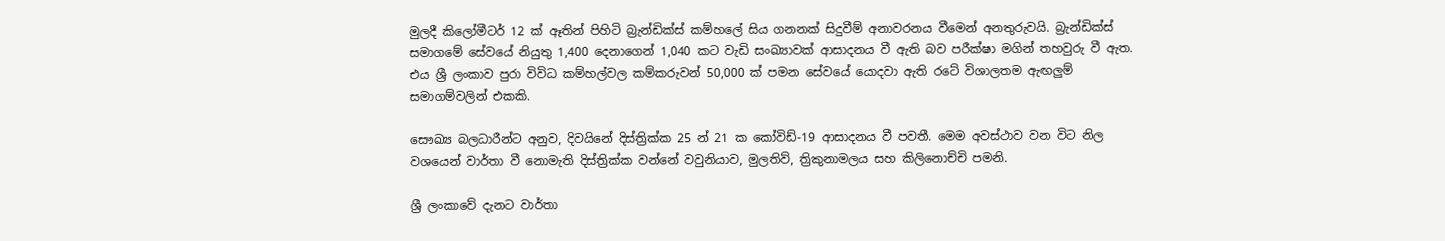මුලදී කිලෝමීටර් 12 ක් ඈතින් පිහිටි බ්‍රැන්ඩික්ස් කම්හලේ සිය ගනනක් සිදුවීම් අනාවරනය වීමෙන් අනතුරුවයි. බ්‍රැන්ඩික්ස් සමාගමේ සේවයේ නියුතු 1,400 දෙනාගෙන් 1,040 කට වැඩි සංඛ්‍යාවක් ආසාදනය වී ඇති බව පරීක්ෂා මගින් තහවුරු වී ඇත. එය ශ්‍රී ලංකාව පුරා විවිධ කම්හල්වල කම්කරුවන් 50,000 ක් පමන සේවයේ යොදවා ඇති රටේ විශාලතම ඇඟලුම් සමාගම්වලින් එකකි.

සෞඛ්‍ය බලධාරීන්ට අනුව, දිවයිනේ දිස්ත්‍රික්ක 25 න් 21 ක කෝවිඩ්-19 ආසාදනය වී පවතී. මෙම අවස්ථාව වන විට නිල වශයෙන් වාර්තා වී නොමැති දිස්ත්‍රික්ක වන්නේ වවුනියාව, මුලතිව්, ත්‍රිකුනාමලය සහ කිලිනොච්චි පමනි.

ශ්‍රී ලංකාවේ දැනට වාර්තා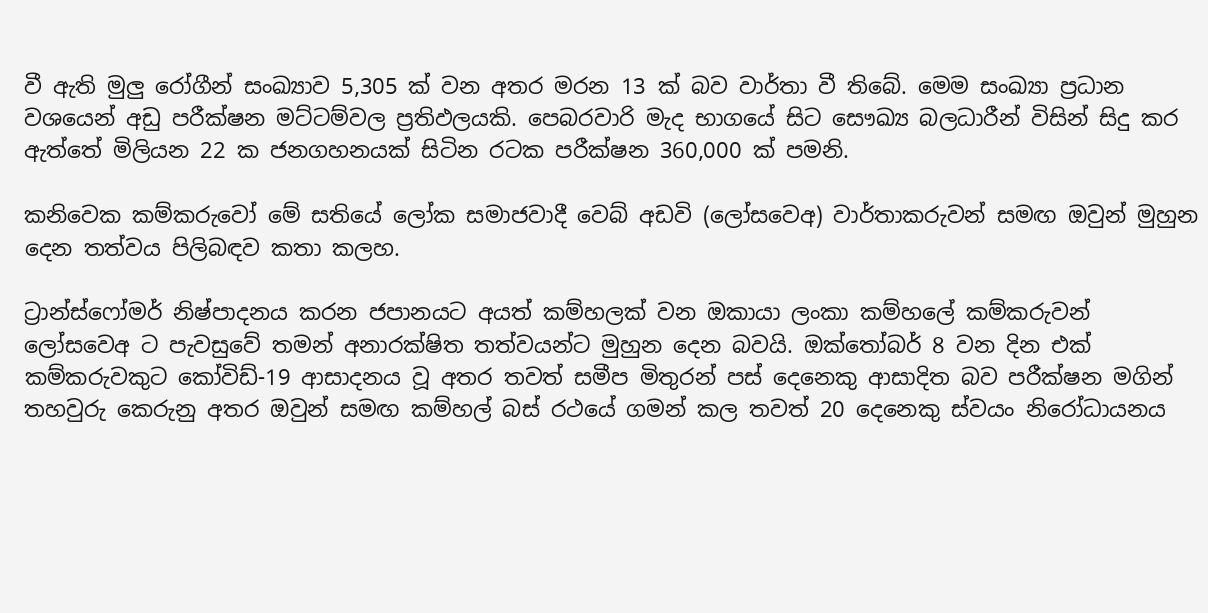වී ඇති මුලු රෝගීන් සංඛ්‍යාව 5,305 ක් වන අතර මරන 13 ක් බව වාර්තා වී තිබේ. මෙම සංඛ්‍යා ප්‍රධාන වශයෙන් අඩු පරීක්ෂන මට්ටම්වල ප්‍රතිඵලයකි. පෙබරවාරි මැද භාගයේ සිට සෞඛ්‍ය බලධාරීන් විසින් සිදු කර ඇත්තේ මිලියන 22 ක ජනගහනයක් සිටින රටක පරීක්ෂන 360,000 ක් පමනි.

කනිවෙක කම්කරුවෝ මේ සතියේ ලෝක සමාජවාදී වෙබ් අඩවි (ලෝසවෙඅ) වාර්තාකරුවන් සමඟ ඔවුන් මුහුන දෙන තත්වය පිලිබඳව කතා කලහ.

ට්‍රාන්ස්ෆෝමර් නිෂ්පාදනය කරන ජපානයට අයත් කම්හලක් වන ඔකායා ලංකා කම්හලේ කම්කරුවන් ලෝසවෙඅ ට පැවසුවේ තමන් අනාරක්ෂිත තත්වයන්ට මුහුන දෙන බවයි. ඔක්තෝබර් 8 වන දින එක් කම්කරුවකුට කෝවිඩ්-19 ආසාදනය වූ අතර තවත් සමීප මිතුරන් පස් දෙනෙකු ආසාදිත බව පරීක්ෂන මගින් තහවුරු කෙරුනු අතර ඔවුන් සමඟ කම්හල් බස් රථයේ ගමන් කල තවත් 20 දෙනෙකු ස්වයං නිරෝධායනය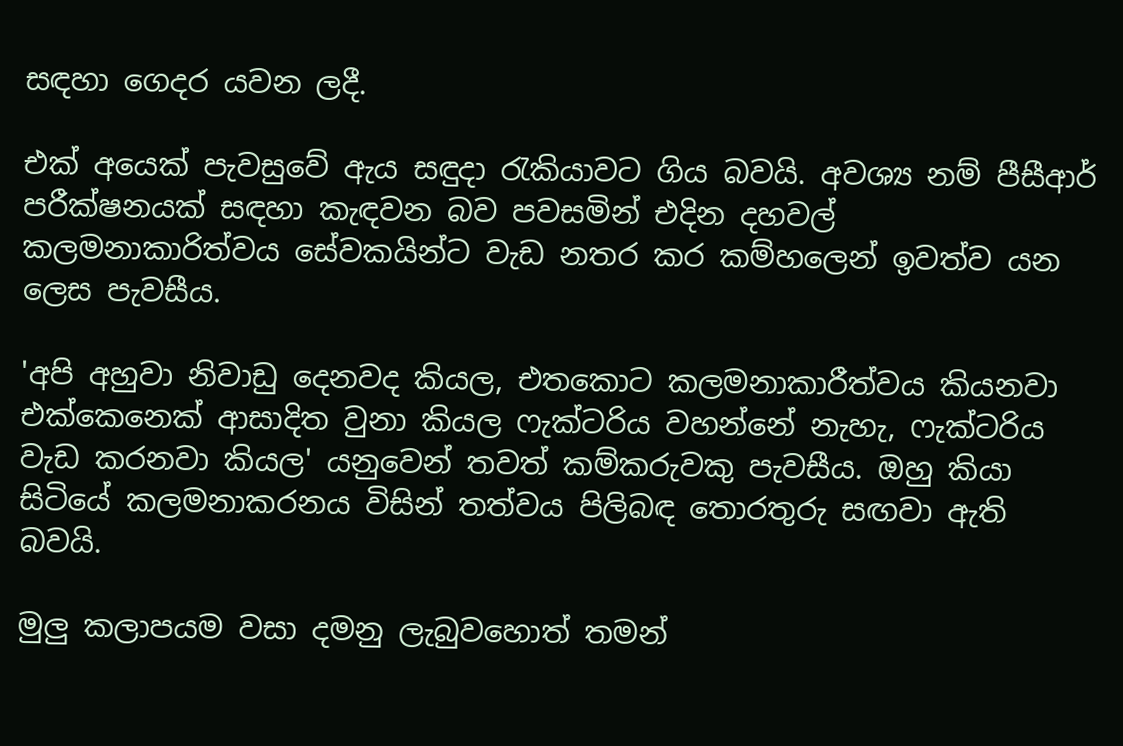සඳහා ගෙදර යවන ලදී.

එක් අයෙක් පැවසුවේ ඇය සඳුදා රැකියාවට ගිය බවයි. අවශ්‍ය නම් පීසීආර් පරීක්ෂනයක් සඳහා කැඳවන බව පවසමින් එදින දහවල් කලමනාකාරිත්වය සේවකයින්ට වැඩ නතර කර කම්හලෙන් ඉවත්ව යන ලෙස පැවසීය.

'අපි අහුවා නිවාඩු දෙනවද කියල, එතකොට කලමනාකාරීත්වය කියනවා එක්කෙනෙක් ආසාදිත වුනා කියල ෆැක්ටරිය වහන්නේ නැහැ, ෆැක්ටරිය වැඩ කරනවා කියල' යනුවෙන් තවත් කම්කරුවකු පැවසීය. ඔහු කියා සිටියේ කලමනාකරනය විසින් තත්වය පිලිබඳ තොරතුරු සඟවා ඇති බවයි.

මුලු කලාපයම වසා දමනු ලැබුවහොත් තමන්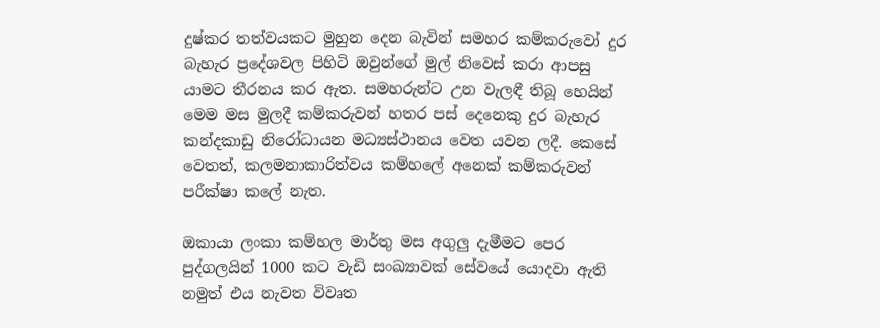දුෂ්කර තත්වයකට මුහුන දෙන බැවින් සමහර කම්කරුවෝ දුර බැහැර ප්‍රදේශවල පිහිටි ඔවුන්ගේ මුල් නිවෙස් කරා ආපසු යාමට තීරනය කර ඇත. සමහරුන්ට උන වැලඳී තිබූ හෙයින් මෙම මස මුලදී කම්කරුවන් හතර පස් දෙනෙකු දුර බැහැර කන්දකාඩු නිරෝධායන මධ්‍යස්ථානය වෙත යවන ලදී. කෙසේ වෙතත්, කලමනාකාරිත්වය කම්හලේ අනෙක් කම්කරුවන් පරීක්ෂා කලේ නැත.

ඔකායා ලංකා කම්හල මාර්තු මස අගුලු දැමීමට පෙර පුද්ගලයින් 1000 කට වැඩි සංඛ්‍යාවක් සේවයේ යොදවා ඇති නමුත් එය නැවත විවෘත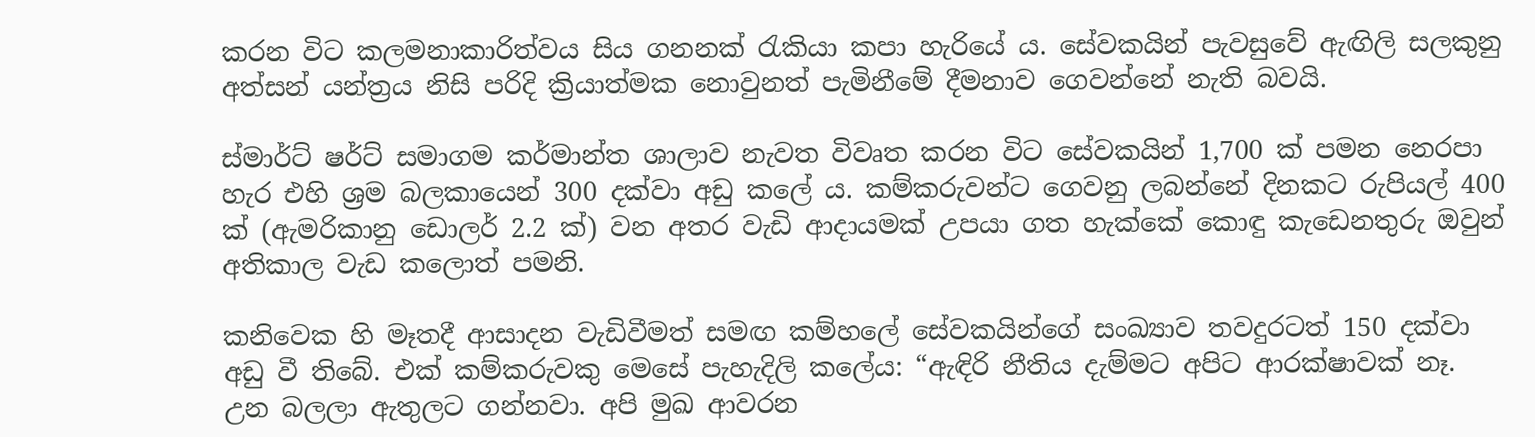කරන විට කලමනාකාරිත්වය සිය ගනනක් රැකියා කපා හැරියේ ය. සේවකයින් පැවසුවේ ඇඟිලි සලකුනු අත්සන් යන්ත්‍රය නිසි පරිදි ක්‍රියාත්මක නොවුනත් පැමිනීමේ දීමනාව ගෙවන්නේ නැති බවයි.

ස්මාර්ට් ෂර්ට් සමාගම කර්මාන්ත ශාලාව නැවත විවෘත කරන විට සේවකයින් 1,700 ක් පමන නෙරපා හැර එහි ශ්‍රම බලකායෙන් 300 දක්වා අඩු කලේ ය. කම්කරුවන්ට ගෙවනු ලබන්නේ දිනකට රුපියල් 400 ක් (ඇමරිකානු ඩොලර් 2.2 ක්) වන අතර වැඩි ආදායමක් උපයා ගත හැක්කේ කොඳු කැඩෙනතුරු ඔවුන් අතිකාල වැඩ කලොත් පමනි.

කනිවෙක හි මෑතදී ආසාදන වැඩිවීමත් සමඟ කම්හලේ සේවකයින්ගේ සංඛ්‍යාව තවදුරටත් 150 දක්වා අඩු වී තිබේ. එක් කම්කරුවකු මෙසේ පැහැදිලි කලේය: “ඇඳිරි නීතිය දැම්මට අපිට ආරක්ෂාවක් නෑ. උන බලලා ඇතුලට ගන්නවා. අපි මුඛ ආවරන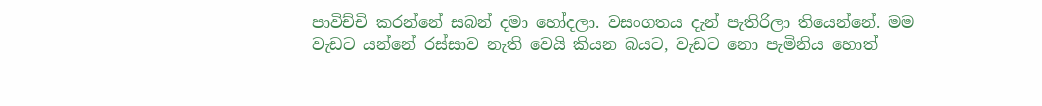පාවිච්චි කරන්නේ සබන් දමා හෝදලා. වසංගතය දැන් පැතිරිලා තියෙන්නේ. මම වැඩට යන්නේ රස්සාව නැති වෙයි කියන බයට, වැඩට නො පැමිනිය හොත්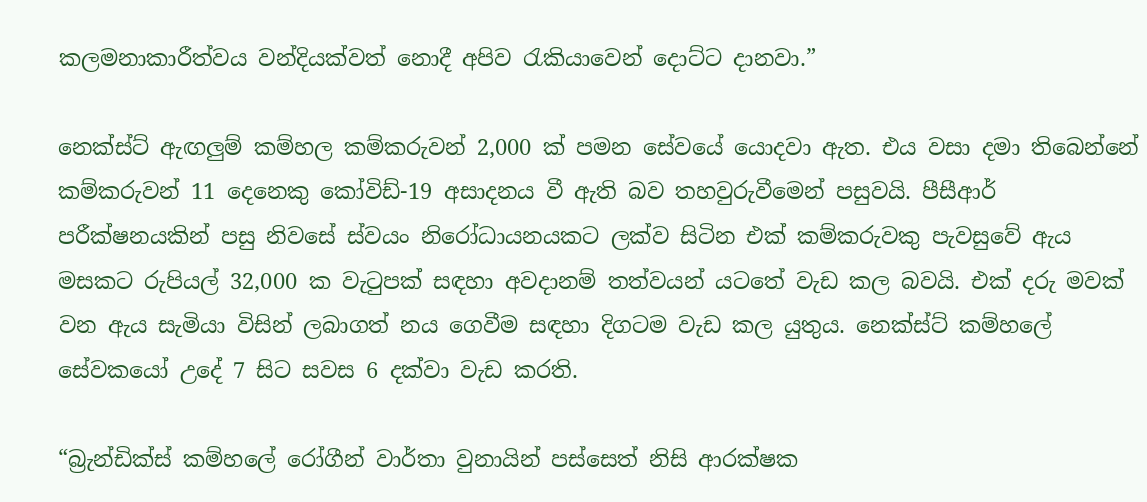කලමනාකාරීත්වය වන්දියක්වත් නොදී අපිව රැකියාවෙන් දොට්ට දානවා.”

නෙක්ස්ට් ඇඟලුම් කම්හල කම්කරුවන් 2,000 ක් පමන සේවයේ යොදවා ඇත. එය වසා දමා තිබෙන්නේ කම්කරුවන් 11 දෙනෙකු කෝවිඩ්-19 අසාදනය වී ඇති බව තහවුරුවීමෙන් පසුවයි. පීසීආර් පරීක්ෂනයකින් පසු නිවසේ ස්වයං නිරෝධායනයකට ලක්ව සිටින එක් කම්කරුවකු පැවසුවේ ඇය මසකට රුපියල් 32,000 ක වැටුපක් සඳහා අවදානම් තත්වයන් යටතේ වැඩ කල බවයි. එක් දරු මවක් වන ඇය සැමියා විසින් ලබාගත් නය ගෙවීම සඳහා දිගටම වැඩ කල යුතුය. නෙක්ස්ට් කම්හලේ සේවකයෝ උදේ 7 සිට සවස 6 දක්වා වැඩ කරති.

“බ්‍රැන්ඩික්ස් කම්හලේ රෝගීන් වාර්තා වුනායින් පස්සෙත් නිසි ආරක්ෂක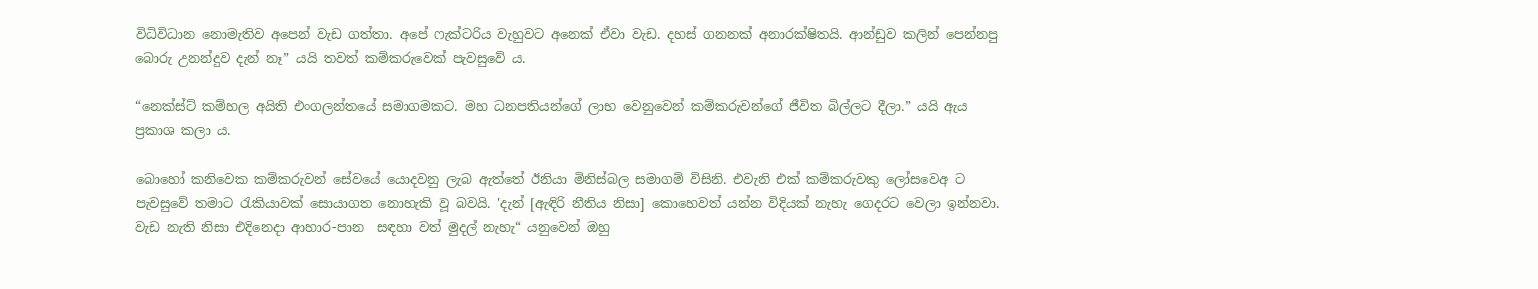විධිවිධාන නොමැතිව අපෙන් වැඩ ගත්තා. අපේ ෆැක්ටරිය වැහුවට අනෙක් ඒවා වැඩ. දහස් ගනනක් අනාරක්ෂිතයි. ආන්ඩුව කලින් පෙන්නපු බොරු උනන්දුව දැන් නෑ” යයි තවත් කම්කරුවෙක් පැවසුවේ ය.

“නෙක්ස්ට් කම්හල අයිති එංගලන්තයේ සමාගමකට. මහ ධනපතියන්ගේ ලාභ වෙනුවෙන් කම්කරුවන්ගේ ජීවිත බිල්ලට දීලා.” යයි ඇය ප්‍රකාශ කලා ය.

බොහෝ කනිවෙක කම්කරුවන් සේවයේ යොදවනු ලැබ ඇත්තේ ඊනියා මිනිස්බල සමාගම් විසිනි. එවැනි එක් කම්කරුවකු ලෝසවෙඅ ට පැවසුවේ තමාට රැකියාවක් සොයාගත නොහැකි වූ බවයි. 'දැන් [ඇඳිරි නීතිය නිසා] කොහෙවත් යන්න විදියක් නැහැ ගෙදරට වෙලා ඉන්නවා. වැඩ නැති නිසා එදිනෙදා ආහාර-පාන  සඳහා වත් මුදල් නැහැ“ යනුවෙන් ඔහු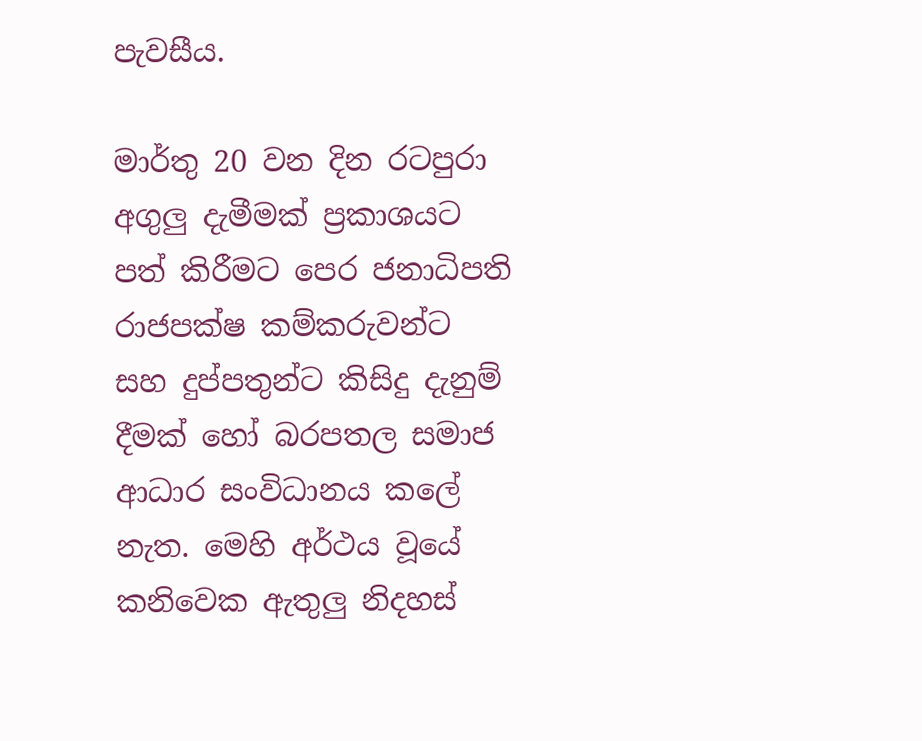පැවසීය.

මාර්තු 20 වන දින රටපුරා අගුලු දැමීමක් ප්‍රකාශයට පත් කිරීමට පෙර ජනාධිපති රාජපක්ෂ කම්කරුවන්ට සහ දුප්පතුන්ට කිසිදු දැනුම් දීමක් හෝ බරපතල සමාජ ආධාර සංවිධානය කලේ නැත. මෙහි අර්ථය වූයේ කනිවෙක ඇතුලු නිදහස්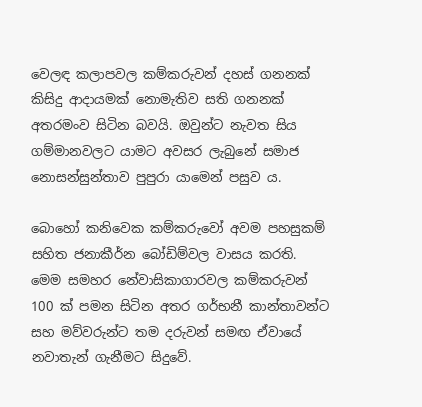වෙලඳ කලාපවල කම්කරුවන් දහස් ගනනක් කිසිදු ආදායමක් නොමැතිව සති ගනනක් අතරමංව සිටින බවයි. ඔවුන්ට නැවත සිය ගම්මානවලට යාමට අවසර ලැබුනේ සමාජ නොසන්සුන්තාව පුපුරා යාමෙන් පසුව ය.

බොහෝ කනිවෙක කම්කරුවෝ අවම පහසුකම් සහිත ජනාකීර්න බෝඩිම්වල වාසය කරති. මෙම සමහර නේවාසිකාගාරවල කම්කරුවන් 100 ක් පමන සිටින අතර ගර්භනී කාන්තාවන්ට සහ මව්වරුන්ට තම දරුවන් සමඟ ඒවායේ නවාතැන් ගැනීමට සිදුවේ.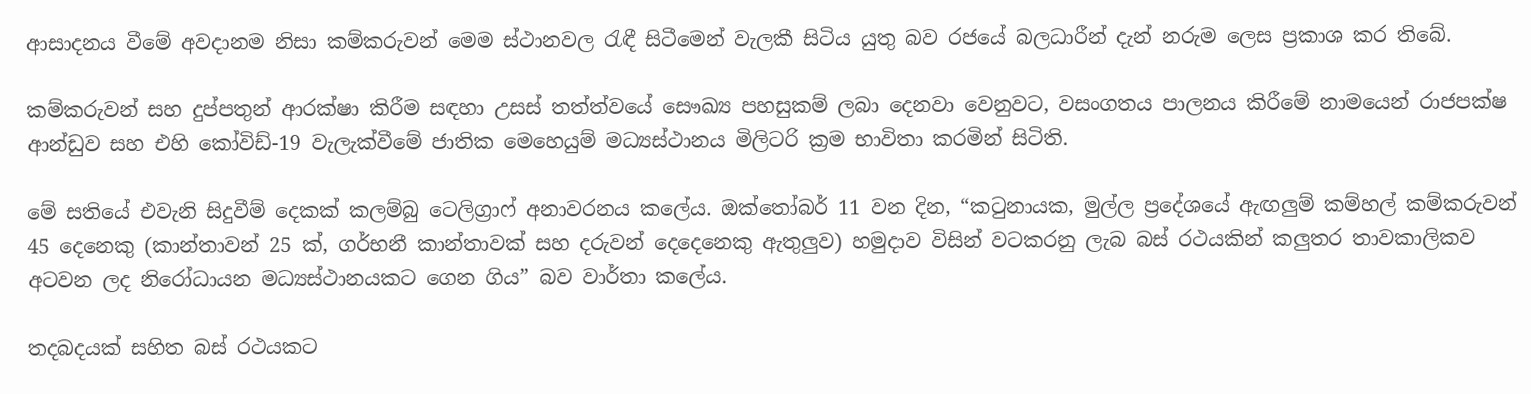ආසාදනය වීමේ අවදානම නිසා කම්කරුවන් මෙම ස්ථානවල රැඳී සිටීමෙන් වැලකී සිටිය යුතු බව රජයේ බලධාරීන් දැන් නරුම ලෙස ප්‍රකාශ කර තිබේ.

කම්කරුවන් සහ දුප්පතුන් ආරක්ෂා කිරීම සඳහා උසස් තත්ත්වයේ සෞඛ්‍ය පහසුකම් ලබා දෙනවා වෙනුවට, වසංගතය පාලනය කිරීමේ නාමයෙන් රාජපක්ෂ ආන්ඩුව සහ එහි කෝවිඩ්-19 වැලැක්වීමේ ජාතික මෙහෙයුම් මධ්‍යස්ථානය මිලිටරි ක්‍රම භාවිතා කරමින් සිටිති.

මේ සතියේ එවැනි සිදුවීම් දෙකක් කලම්බු ටෙලිග්‍රාෆ් අනාවරනය කලේය. ඔක්තෝබර් 11 වන දින, “කටුනායක, මුල්ල ප්‍රදේශයේ ඇඟලුම් කම්හල් කම්කරුවන් 45 දෙනෙකු (කාන්තාවන් 25 ක්, ගර්භනී කාන්තාවක් සහ දරුවන් දෙදෙනෙකු ඇතුලුව) හමුදාව විසින් වටකරනු ලැබ බස් රථයකින් කලුතර තාවකාලිකව අටවන ලද නිරෝධායන මධ්‍යස්ථානයකට ගෙන ගිය” බව වාර්තා කලේය.

තදබදයක් සහිත බස් රථයකට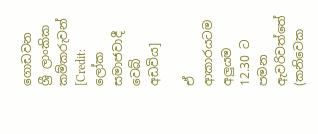ගොඩවන ශ්‍රී ලාංකික කම්කරුවන් [Credit: ලෝක සමාජවාදී වෙබ් අඩවිය]

ඒ ආකාරයටම අලුයම 12.30 ට පමන ඇවරිවත්තේ (කනිවෙක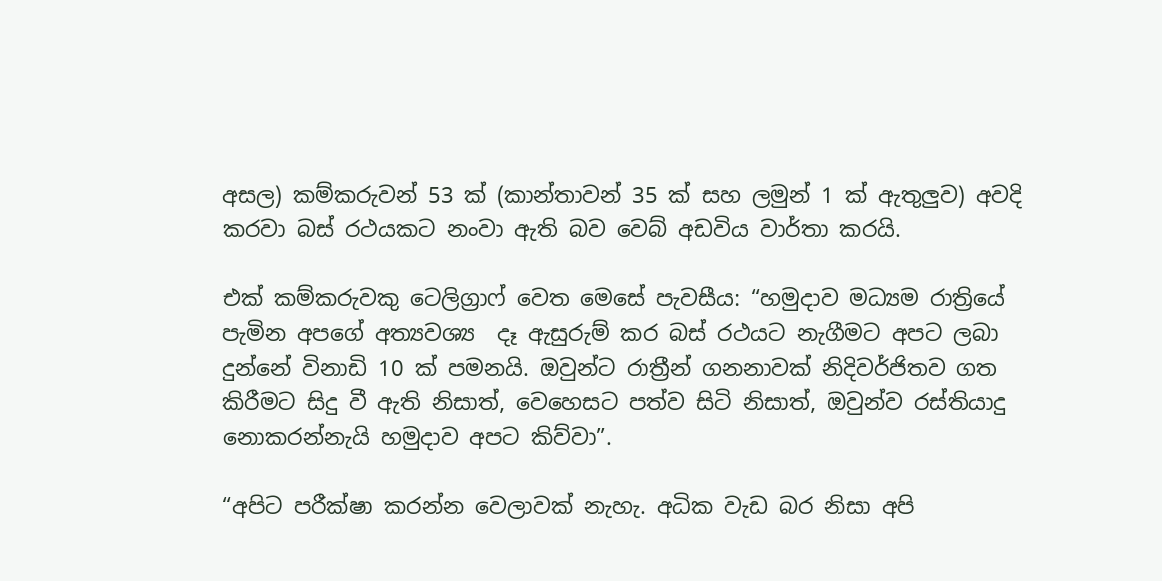අසල) කම්කරුවන් 53 ක් (කාන්තාවන් 35 ක් සහ ලමුන් 1 ක් ඇතුලුව) අවදි කරවා බස් රථයකට නංවා ඇති බව වෙබ් අඩවිය වාර්තා කරයි.

එක් කම්කරුවකු ටෙලිග්‍රාෆ් වෙත මෙසේ පැවසීය: “හමුදාව මධ්‍යම රාත්‍රියේ පැමින අපගේ අත්‍යවශ්‍ය  දෑ ඇසුරුම් කර බස් රථයට නැගීමට අපට ලබා දුන්නේ විනාඩි 10 ක් පමනයි. ඔවුන්ට රාත්‍රීන් ගනනාවක් නිදිවර්ජිතව ගත කිරීමට සිදු වී ඇති නිසාත්, වෙහෙසට පත්ව සිටි නිසාත්, ඔවුන්ව රස්තියාදු නොකරන්නැයි හමුදාව අපට කිව්වා”.

“අපිට පරීක්ෂා කරන්න වෙලාවක් නැහැ. අධික වැඩ බර නිසා අපි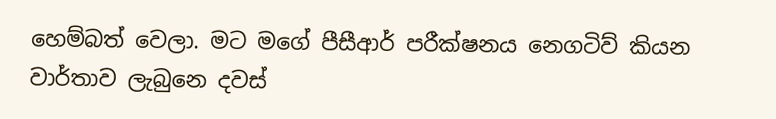හෙම්බත් වෙලා. මට මගේ පීසීආර් පරීක්ෂනය නෙගටිව් කියන වාර්තාව ලැබුනෙ දවස්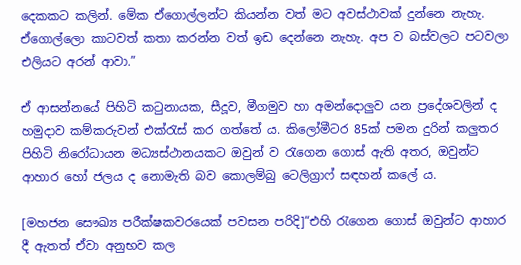දෙකකට කලින්. මේක ඒගොල්ලන්ට කියන්න වත් මට අවස්ථාවක් දුන්නෙ නැහැ. ඒගොල්ලො කාටවත් කතා කරන්න වත් ඉඩ දෙන්නෙ නැහැ. අප ව බස්වලට පටවලා එලියට අරන් ආවා.”

ඒ ආසන්නයේ පිහිටි කටුනායක, සීදූව, මීගමුව හා අමන්දොලුව යන ප්‍රදේශවලින් ද හමුදාව කම්කරුවන් එක්රැස් කර ගත්තේ ය. කිලෝමීටර 85ක් පමන දුරින් කලුතර පිහිටි නිරෝධායන මධ්‍යස්ථානයකට ඔවුන් ව රැගෙන ගොස් ඇති අතර, ඔවුන්ට ආහාර හෝ ජලය ද නොමැති බව කොලම්බු ටෙලිග්‍රාෆ් සඳහන් කලේ ය.

[මහජන සෞඛ්‍ය පරීක්ෂකවරයෙක් පවසන පරිදි]“එහි රැගෙන ගොස් ඔවුන්ට ආහාර දී ඇතත් ඒවා අනුභව කල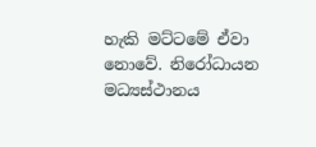හැකි මට්ටමේ ඒවා නොවේ. නිරෝධායන මධ්‍යස්ථානය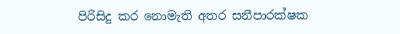පිරිසිදු කර නොමැති අතර සනීපාරක්ෂක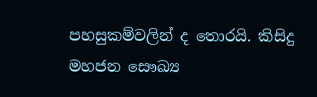පහසුකම්වලින් ද තොරයි. කිසිදු මහජන සෞඛ්‍ය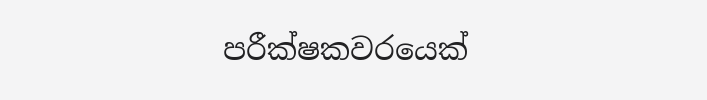පරීක්ෂකවරයෙක්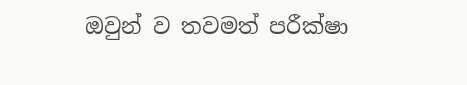ඔවුන් ව තවමත් පරීක්ෂා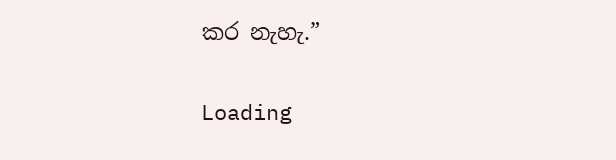කර නැහැ.”

Loading